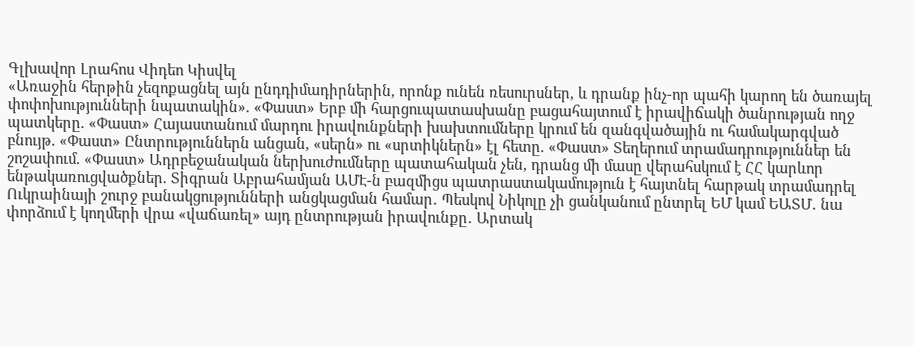Գլխավոր Լրահոս Վիդեո Կիսվել
«Առաջին հերթին չեզոքացնել այն ընդդիմադիրներին, որոնք ունեն ռեսուրսներ, և դրանք ինչ-որ պահի կարող են ծառայել փոփոխությունների նպատակին». «Փաստ» Երբ մի հարցուպատասխանը բացահայտում է իրավիճակի ծանրության ողջ պատկերը. «Փաստ» Հայաստանում մարդու իրավունքների խախտումները կրում են զանգվածային ու համակարգված բնույթ. «Փաստ» Ընտրություններն անցան, «սերն» ու «սրտիկներն» էլ հետը. «Փաստ» Տեղերում տրամադրություններ են շոշափում. «Փաստ» Ադրբեջանական ներխուժումները պատահական չեն, դրանց մի մասը վերահսկում է ՀՀ կարևոր ենթակառուցվածքներ. Տիգրան Աբրահամյան ԱՄԷ-ն բազմիցս պատրաստակամություն է հայտնել հարթակ տրամադրել Ուկրաինայի շուրջ բանակցությունների անցկացման համար․ Պեսկով Նիկոլը չի ցանկանում ընտրել ԵՄ կամ ԵԱՏՄ․ նա փորձում է կողմերի վրա «վաճառել» այդ ընտրության իրավունքը․ Արտակ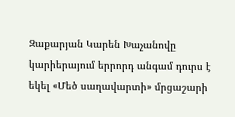Զաքարյան Կարեն Խաչանովը կարիերայում երրորդ անգամ դուրս է եկել «Մեծ սաղավարտի» մրցաշարի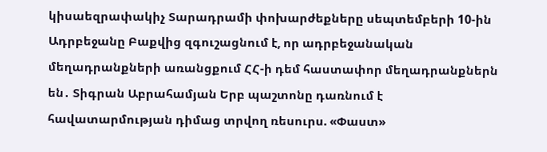կիսաեզրափակիչ Տարադրամի փոխարժեքները սեպտեմբերի 10-ին Ադրբեջանը Բաքվից զգուշացնում է, որ ադրբեջանական մեղադրանքների առանցքում ՀՀ-ի դեմ հաստափոր մեղադրանքներն են․ Տիգրան Աբրահամյան Երբ պաշտոնը դառնում է հավատարմության դիմաց տրվող ռեսուրս. «Փաստ»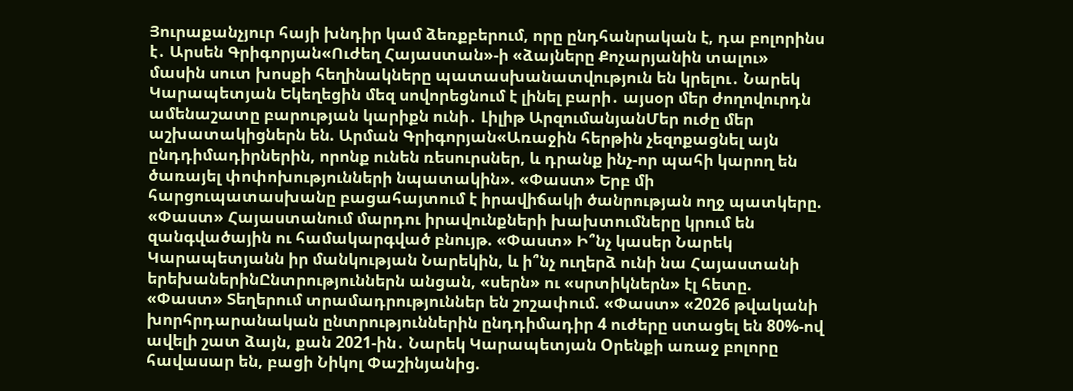Յուրաքանչյուր հայի խնդիր կամ ձեռքբերում, որը ընդհանրական է, դա բոլորինս է․ Արսեն Գրիգորյան«Ուժեղ Հայաստան»-ի «ձայները Քոչարյանին տալու» մասին սուտ խոսքի հեղինակները պատասխանատվություն են կրելու․ Նարեկ Կարապետյան Եկեղեցին մեզ սովորեցնում է լինել բարի․ այսօր մեր ժողովուրդն ամենաշատը բարության կարիքն ունի․ Լիլիթ ԱրզումանյանՄեր ուժը մեր աշխատակիցներն են. Արման Գրիգորյան«Առաջին հերթին չեզոքացնել այն ընդդիմադիրներին, որոնք ունեն ռեսուրսներ, և դրանք ինչ-որ պահի կարող են ծառայել փոփոխությունների նպատակին». «Փաստ» Երբ մի հարցուպատասխանը բացահայտում է իրավիճակի ծանրության ողջ պատկերը. «Փաստ» Հայաստանում մարդու իրավունքների խախտումները կրում են զանգվածային ու համակարգված բնույթ. «Փաստ» Ի՞նչ կասեր Նարեկ Կարապետյանն իր մանկության Նարեկին, և ի՞նչ ուղերձ ունի նա Հայաստանի երեխաներինԸնտրություններն անցան, «սերն» ու «սրտիկներն» էլ հետը. «Փաստ» Տեղերում տրամադրություններ են շոշափում. «Փաստ» «2026 թվականի խորհրդարանական ընտրություններին ընդդիմադիր 4 ուժերը ստացել են 80%-ով ավելի շատ ձայն, քան 2021-ին․ Նարեկ Կարապետյան Oրենքի առաջ բոլորը հավասար են, բացի Նիկոլ Փաշինյանից.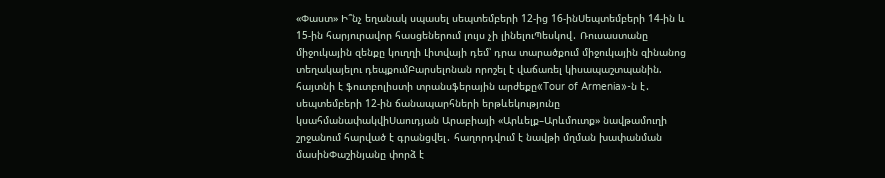«Փաստ» Ի՞նչ եղանակ սպասել սեպտեմբերի 12-ից 16-ինՍեպտեմբերի 14-ին և 15-ին հարյուրավոր հասցեներում լույս չի լինելուՊեսկով․ Ռուսաստանը միջուկային զենքը կուղղի Լիտվայի դեմ՝ դրա տարածքում միջուկային զինանոց տեղակայելու դեպքումԲարսելոնան որոշել է վաճառել կիսապաշտպանին. հայտնի է ֆուտբոլիստի տրանսֆերային արժեքը«Tour of Armenia»-ն է․ սեպտեմբերի 12-ին ճանապարհների երթևեկությունը կսահմանափակվիՍաուդյան Արաբիայի «Արևելք–Արևմուտք» նավթամուղի շրջանում հարված է գրանցվել․ հաղորդվում է նավթի մղման խափանման մասինՓաշինյանը փորձ է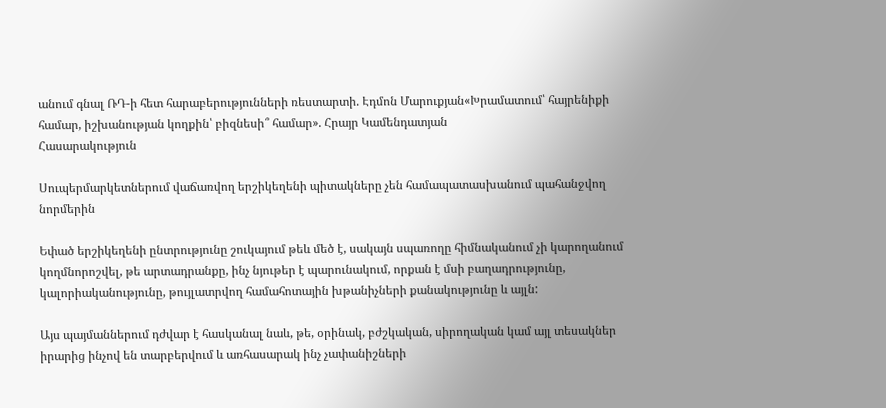անում գնալ ՌԴ-ի հետ հարաբերությունների ռեստարտի. Էդմոն Մարուքյան«Խրամատում՝ հայրենիքի համար, իշխանության կողքին՝ բիզնեսի՞ համար». Հրայր Կամենդատյան
Հասարակություն

Սուպերմարկետներում վաճառվող երշիկեղենի պիտակները չեն համապատասխանում պահանջվող նորմերին

Եփած երշիկեղենի ընտրությունը շուկայում թեև մեծ է, սակայն սպառողը հիմնականում չի կարողանում կողմնորոշվել, թե արտադրանքը, ինչ նյութեր է պարունակում, որքան է մսի բաղադրությունը, կալորիականությունը, թույլատրվող համահոտային խթանիչների քանակությունը և այլն:

Այս պայմաններում դժվար է հասկանալ նաև, թե, օրինակ, բժշկական, սիրողական կամ այլ տեսակներ իրարից ինչով են տարբերվում և առհասարակ ինչ չափանիշների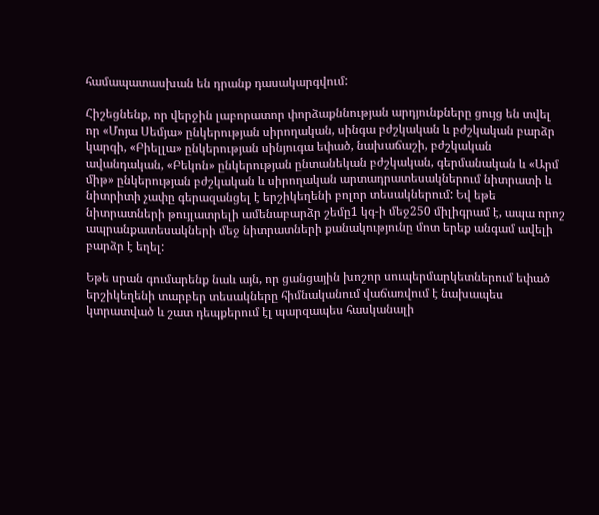համապատասխան են դրանք դասակարգվում:

Հիշեցնենք, որ վերջին լաբորատոր փորձաքննության արդյունքները ցույց են տվել որ «Մոյա Սեմյա» ընկերության սիրողական, սինգա բժշկական և բժշկական բարձր կարգի, «Բիելլա» ընկերության սինյուգա եփած, նախաճաշի, բժշկական ավանդական, «Բեկոն» ընկերության ընտանեկան բժշկական, գերմանական և «Արմ միթ» ընկերության բժշկական և սիրողական արտադրատեսակներում նիտրատի և նիտրիտի չափը գերազանցել է երշիկեղենի բոլոր տեսակներում: Եվ եթե նիտրատների թույլատրելի ամենաբարձր շեմը1 կգ-ի մեջ250 միլիգրամ է, ապա որոշ ապրանքատեսակների մեջ նիտրատների քանակությունը մոտ երեք անգամ ավելի բարձր է եղել:

Եթե սրան գումարենք նաև այն, որ ցանցային խոշոր սուպերմարկետներում եփած երշիկեղենի տարբեր տեսակները հիմնականում վաճառվում է նախապես կտրատված և շատ դեպքերում էլ պարզապես հասկանալի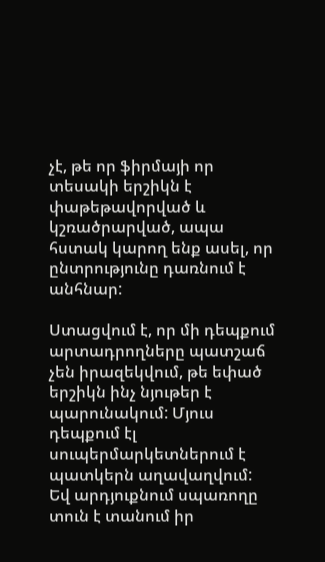չէ, թե որ ֆիրմայի որ տեսակի երշիկն է փաթեթավորված և կշռածրարված, ապա հստակ կարող ենք ասել, որ ընտրությունը դառնում է անհնար:

Ստացվում է, որ մի դեպքում արտադրողները պատշաճ չեն իրազեկվում, թե եփած երշիկն ինչ նյութեր է պարունակում: Մյուս դեպքում էլ սուպերմարկետներում է պատկերն աղավաղվում: Եվ արդյուքնում սպառողը տուն է տանում իր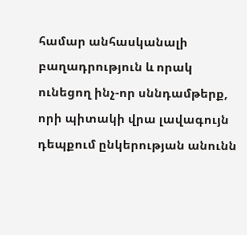համար անհասկանալի բաղադրություն և որակ ունեցող ինչ-որ սննդամթերք, որի պիտակի վրա լավագույն դեպքում ընկերության անունն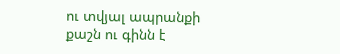ու տվյալ ապրանքի քաշն ու գինն է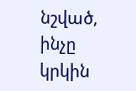նշված, ինչը կրկին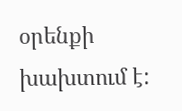օրենքի խախտում է: